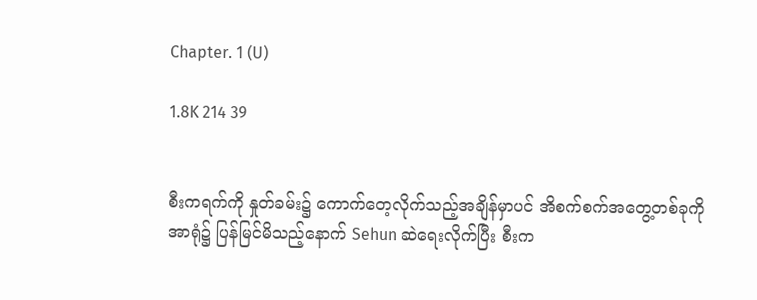Chapter. 1 (U)

1.8K 214 39


စီးကရက်ကို နှုတ်ခမ်း၌ ကောက်တေ့လိုက်သည့်အချိန်မှာပင် အိစက်စက်အတွေ့တစ်ခုကို အာရုံ၌ ပြန်မြင်မိသည့်နောက် Sehun ဆဲရေးလိုက်ပြီး စီးက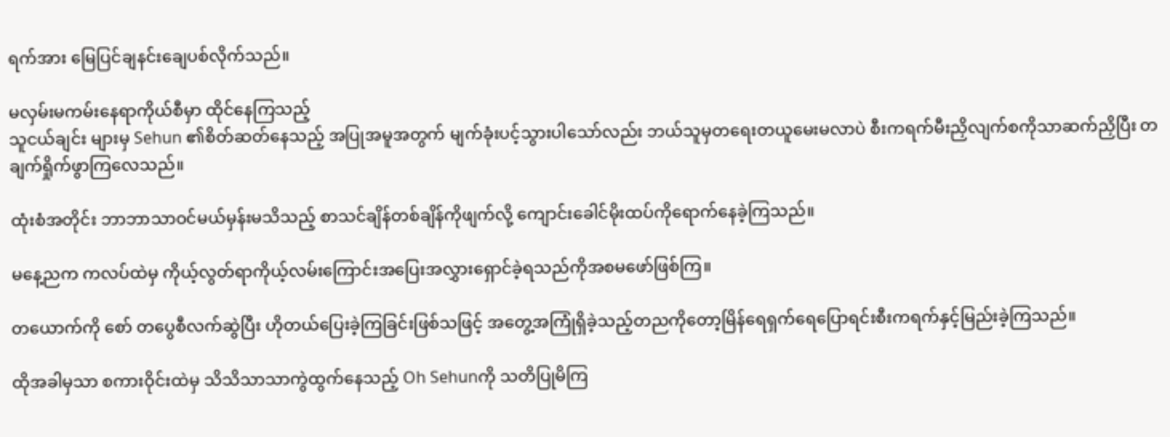ရက်အား မြေပြင်ချနင်းချေပစ်လိုက်သည်။

မလှမ်းမကမ်းနေရာကိုယ်စီမှာ ထိုင်နေကြသည့်
သူငယ်ချင်း များမှ Sehun ၏စိတ်ဆတ်နေသည့် အပြုအမူအတွက် မျက်ခုံးပင့်သွားပါသော်လည်း ဘယ်သူမှတရေးတယူမေးမလာပဲ စီးကရက်မီးညှိလျက်စကိုသာဆက်ညှိပြီး တချက်ရှိုက်ဖွာကြလေသည်။

ထုံးစံအတိုင်း ဘာဘာသာဝင်မယ်မှန်းမသိသည့် စာသင်ချိန်တစ်ချိန်ကိုဖျက်လို့ ကျောင်းခေါင်မိုးထပ်ကိုရောက်နေခဲ့ကြသည်။

မနေ့ညက ကလပ်ထဲမှ ကိုယ့်လွတ်ရာကိုယ့်လမ်းကြောင်းအပြေးအလွှားရှောင်ခဲ့ရသည်ကိုအစမဖော်ဖြစ်ကြ။

တယောက်ကို စော် တပွေစီလက်ဆွဲပြီး ဟိုတယ်ပြေးခဲ့ကြခြင်းဖြစ်သဖြင့် အတွေ့အကြုံရှိခဲ့သည့်တညကိုတော့မြိန်ရေရှက်ရေပြောရင်းစီးကရက်နှင့်မြည်းခဲ့ကြသည်။

ထိုအခါမှသာ စကားဝိုင်းထဲမှ သိသိသာသာကွဲထွက်နေသည့် Oh Sehunကို သတိပြုမိကြ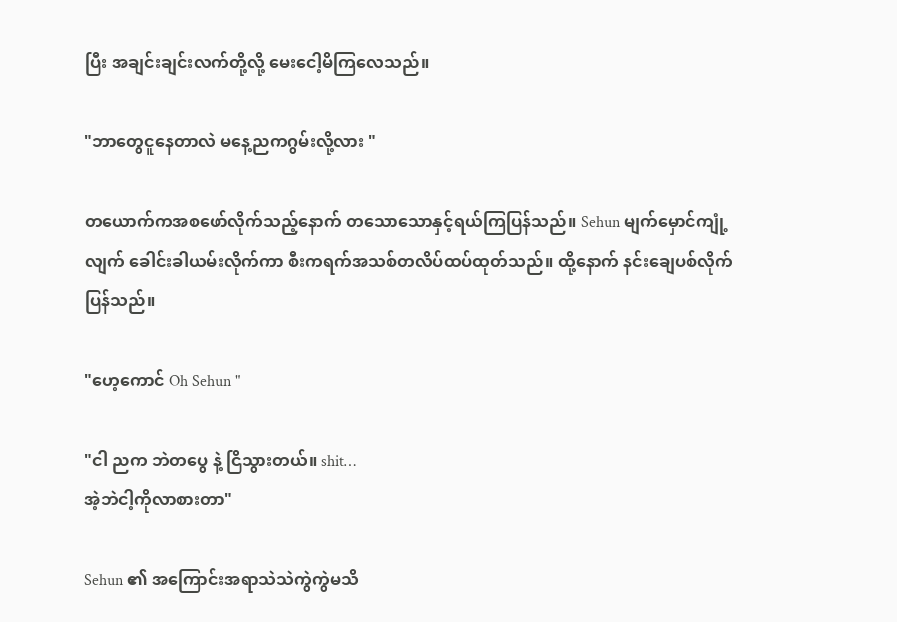ပြီး အချင်းချင်းလက်တို့လို့ မေးငေါ့မိကြလေသည်။

"ဘာတွေငူနေတာလဲ မနေ့ညကဂွမ်းလို့လား "

တယောက်ကအစဖော်လိုက်သည့်နောက် တသောသောနှင့်ရယ်ကြပြန်သည်။ Sehun မျက်မှောင်ကျုံ့လျက် ခေါင်းခါယမ်းလိုက်ကာ စီးကရက်အသစ်တလိပ်ထပ်ထုတ်သည်။ ထို့နောက် နင်းချေပစ်လိုက်ပြန်သည်။

"ဟေ့ကောင် Oh Sehun "

"ငါ ညက ဘဲတပွေ နဲ့ ငြိသွားတယ်။ shit…
အဲ့ဘဲငါ့ကိုလာစားတာ"

Sehun ၏ အကြောင်းအရာသဲသဲကွဲကွဲမသိ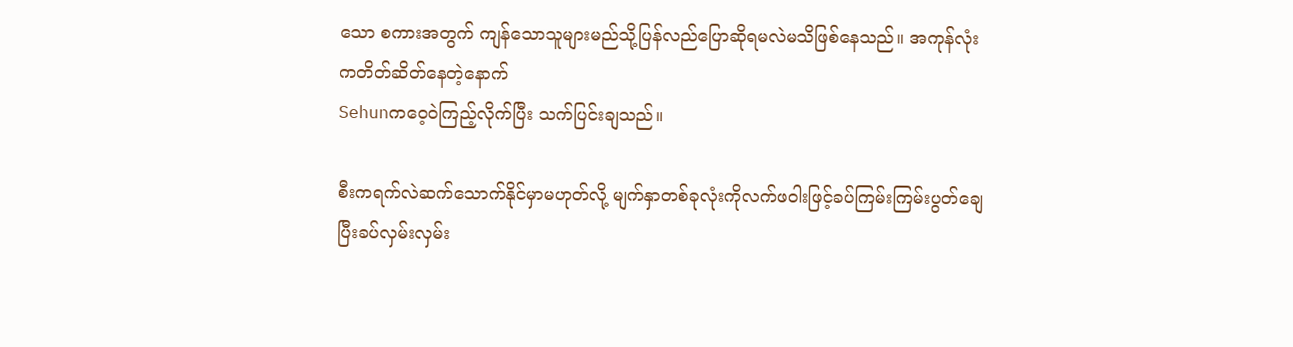သော စကားအတွက် ကျန်သောသူများမည်သို့ပြန်လည်ပြောဆိုရမလဲမသိဖြစ်နေသည်။ အကုန်လုံးကတိတ်ဆိတ်နေတဲ့နောက်
Sehunကဝေ့ဝဲကြည့်လိုက်ပြီး သက်ပြင်းချသည်။

စီးကရက်လဲဆက်သောက်နိုင်မှာမဟုတ်လို့ မျက်နှာတစ်ခုလုံးကိုလက်ဖဝါးဖြင့်ခပ်ကြမ်းကြမ်းပွတ်ချေပြီးခပ်လှမ်းလှမ်း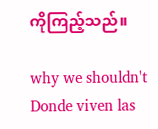ကိုကြည့်သည်။

why we shouldn't Donde viven las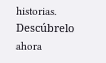historias. Descúbrelo ahora